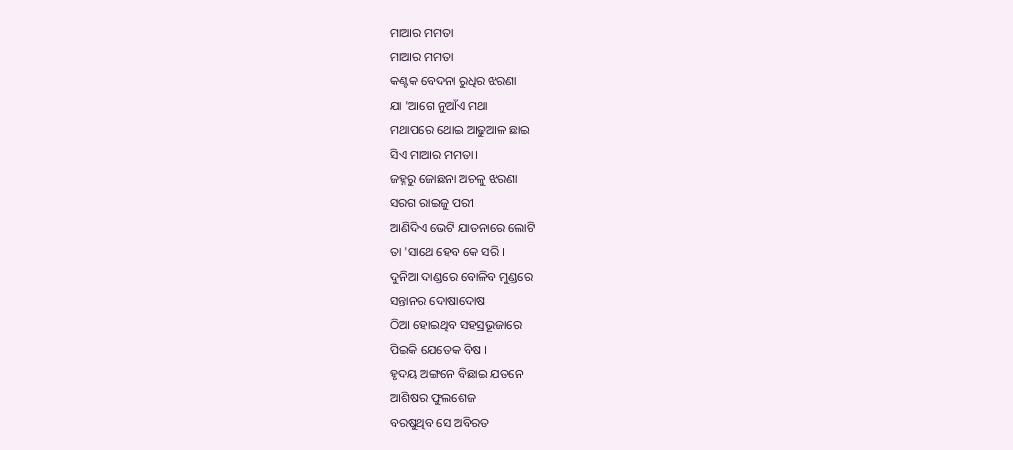ମାଆର ମମତା
ମାଆର ମମତା
କଣ୍ଟକ ବେଦନା ରୁଧିର ଝରଣା
ଯା 'ଆଗେ ନୁଆଁଏ ମଥା
ମଥାପରେ ଥୋଇ ଆଢୁଆଳ ଛାଇ
ସିଏ ମାଆର ମମତା।
ଜହ୍ନରୁ ଜୋଛନା ଅଚଳୁ ଝରଣା
ସରଗ ରାଇଜୁ ପରୀ
ଆଣିଦିଏ ଭେଟି ଯାତନାରେ ଲୋଟି
ତା 'ସାଥେ ହେବ କେ ସରି ।
ଦୁନିଆ ଦାଣ୍ଡରେ ବୋଳିବ ମୁଣ୍ଡରେ
ସନ୍ତାନର ଦୋଷାଦୋଷ
ଠିଆ ହୋଇଥିବ ସହସ୍ରଭୂଜାରେ
ପିଇକି ଯେତେକ ବିଷ ।
ହୃଦୟ ଅଙ୍ଗନେ ବିଛାଇ ଯତନେ
ଆଶିଷର ଫୁଲଶେଜ
ବରଷୁଥିବ ସେ ଅବିରତ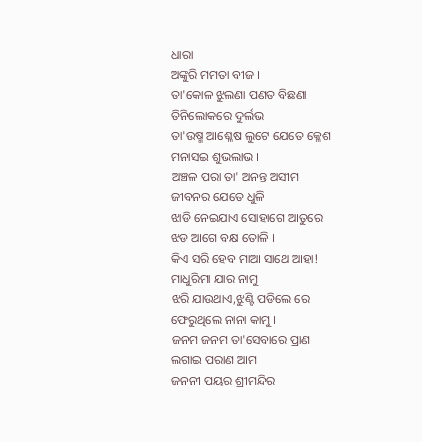ଧାରା
ଅଙ୍କୁରି ମମତା ବୀଜ ।
ତା'କୋଳ ଝୁଲଣା ପଣତ ବିଛଣା
ତିନିଲୋକରେ ଦୁର୍ଲଭ
ତା'ଉଷ୍ମ ଆଶ୍ଳେଷ ଲୁଟେ ଯେତେ କ୍ଳେଶ
ମନାସଇ ଶୁଭଲାଭ ।
ଅଞ୍ଚଳ ପରା ତା' ଅନନ୍ତ ଅସୀମ
ଜୀବନର ଯେତେ ଧୁଳି
ଝାଡି ନେଇଯାଏ ସୋହାଗେ ଆତୁରେ
ଝଡ ଆଗେ ବକ୍ଷ ତୋଳି ।
କିଏ ସରି ହେବ ମାଆ ସାଥେ ଆହା!
ମାଧୁରିମା ଯାର ନାମୁ
ଝରି ଯାଉଥାଏ,ଝୁଣ୍ଟି ପଡିଲେ ରେ
ଫେରୁଥିଲେ ନାନା କାମୁ ।
ଜନମ ଜନମ ତା'ସେବାରେ ପ୍ରାଣ
ଲଗାଇ ପରାଣ ଆମ
ଜନନୀ ପୟର ଶ୍ରୀମନ୍ଦିର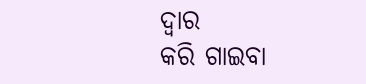ଦ୍ଵାର
କରି ଗାଇବା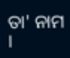ତା' ନାମ ।